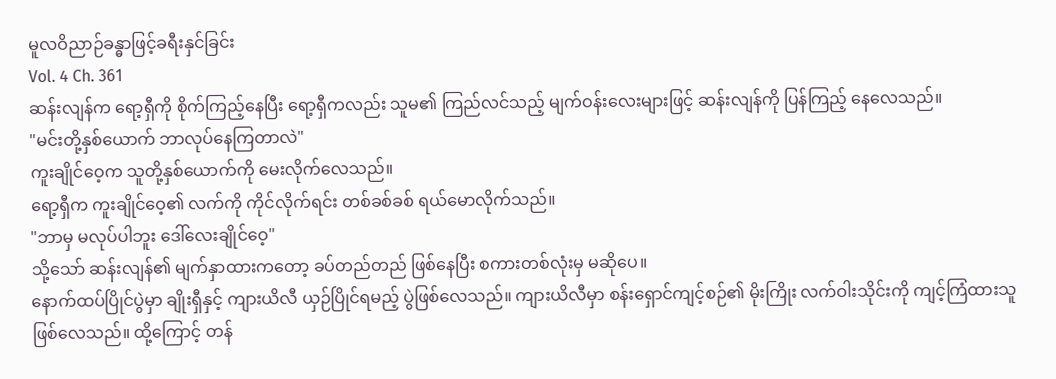မူလဝိညာဉ်ခန္ဓာဖြင့်ခရီးနှင်ခြင်း
Vol. 4 Ch. 361
ဆန်းလျန်က ရော့ရှီကို စိုက်ကြည့်နေပြီး ရော့ရှီကလည်း သူမ၏ ကြည်လင်သည့် မျက်ဝန်းလေးများဖြင့် ဆန်းလျန်ကို ပြန်ကြည့် နေလေသည်။
"မင်းတို့နှစ်ယောက် ဘာလုပ်နေကြတာလဲ"
ကူးချိုင်ဝေ့က သူတို့နှစ်ယောက်ကို မေးလိုက်လေသည်။
ရော့ရှီက ကူးချိုင်ဝေ့၏ လက်ကို ကိုင်လိုက်ရင်း တစ်ခစ်ခစ် ရယ်မောလိုက်သည်။
"ဘာမှ မလုပ်ပါဘူး ဒေါ်လေးချိုင်ဝေ့"
သို့သော် ဆန်းလျန်၏ မျက်နှာထားကတော့ ခပ်တည်တည် ဖြစ်နေပြီး စကားတစ်လုံးမှ မဆိုပေ။
နောက်ထပ်ပြိုင်ပွဲမှာ ချိုးရှီနှင့် ကျားယိလီ ယှဉ်ပြိုင်ရမည့် ပွဲဖြစ်လေသည်။ ကျားယိလီမှာ စန်းရှောင်ကျင့်စဉ်၏ မိုးကြိုး လက်ဝါးသိုင်းကို ကျင့်ကြံထားသူ ဖြစ်လေသည်။ ထို့ကြောင့် တန်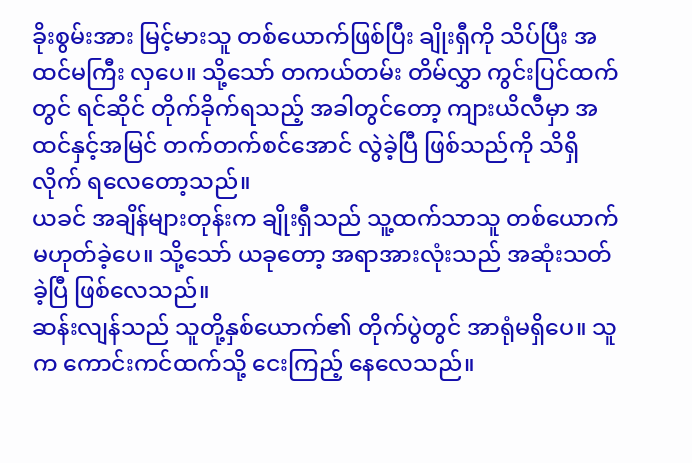ခိုးစွမ်းအား မြင့်မားသူ တစ်ယောက်ဖြစ်ပြီး ချိုးရှီကို သိပ်ပြီး အထင်မကြီး လှပေ။ သို့သော် တကယ်တမ်း တိမ်လွှာ ကွင်းပြင်ထက်တွင် ရင်ဆိုင် တိုက်ခိုက်ရသည့် အခါတွင်တော့ ကျားယိလီမှာ အထင်နှင့်အမြင် တက်တက်စင်အောင် လွဲခဲ့ပြီ ဖြစ်သည်ကို သိရှိလိုက် ရလေတော့သည်။
ယခင် အချိန်များတုန်းက ချိုးရှီသည် သူ့ထက်သာသူ တစ်ယောက် မဟုတ်ခဲ့ပေ။ သို့သော် ယခုတော့ အရာအားလုံးသည် အဆုံးသတ်ခဲ့ပြီ ဖြစ်လေသည်။
ဆန်းလျန်သည် သူတို့နှစ်ယောက်၏ တိုက်ပွဲတွင် အာရုံမရှိပေ။ သူက ကောင်းကင်ထက်သို့ ငေးကြည့် နေလေသည်။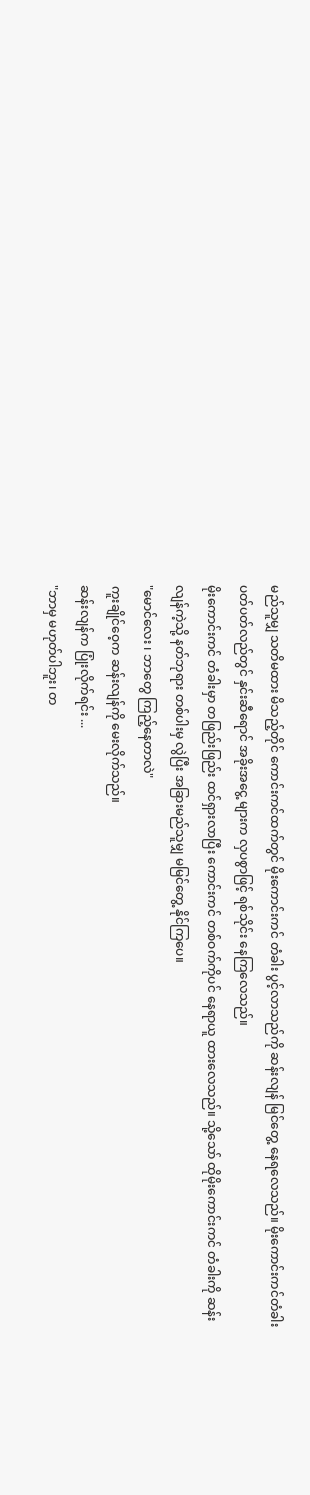မည်သူမျှ သတိမထား မိသည့်တိုင် ကောင်းကင်ထက်တွင် မိုးကောင်းကင် တံခါး ပွင့်လာသည်ကို ဆန်းလျန် မြင်တွေ့ နေရလေသည်။ မိုးကောင်းကင်တံခါး ပတ်ပတ်လည်တွင် နှင်းဆီရောင် အခိုးအငွေ့ များက လှပစွာဖြင့် ရစ်သိုင်း နေကြလေသည်။
မိုးကောင်းကင် တံခါးမှာ တဖြည်းဖြည်း ထင်ရှားလာပြီး ကောင်းကင် တစ်ဝက်ကိုပင် နေရာယူ ထားလေသည်။ သို့သော် ထိုမိုးကောင်းကင် တံခါးကို ဆန်းလျန်ကဲ့သို့ နတ်ဘုရား တစ်ပါးမှ လွဲပြီး အခြားမည်သူမျှ မမြင်တွေ့ နိုင်ကြပေ။
"မောင်လေး ၊ ဘာတွေ ကြည့်နေတာလဲ"
ကူးချိုင်ဝေ့က ဆန်းလျန်ကို မေးလိုက်သည်။
ဆန်းလျန်က ပြုံးလိုက်ရင်း ...
"ဘာမှ မဟုတ်ပါဘူး၊ တ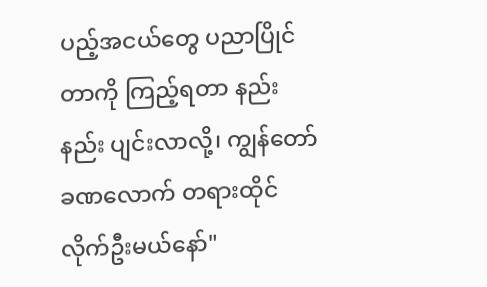ပည့်အငယ်တွေ ပညာပြိုင်တာကို ကြည့်ရတာ နည်းနည်း ပျင်းလာလို့၊ ကျွန်တော် ခဏလောက် တရားထိုင် လိုက်ဦးမယ်နော်"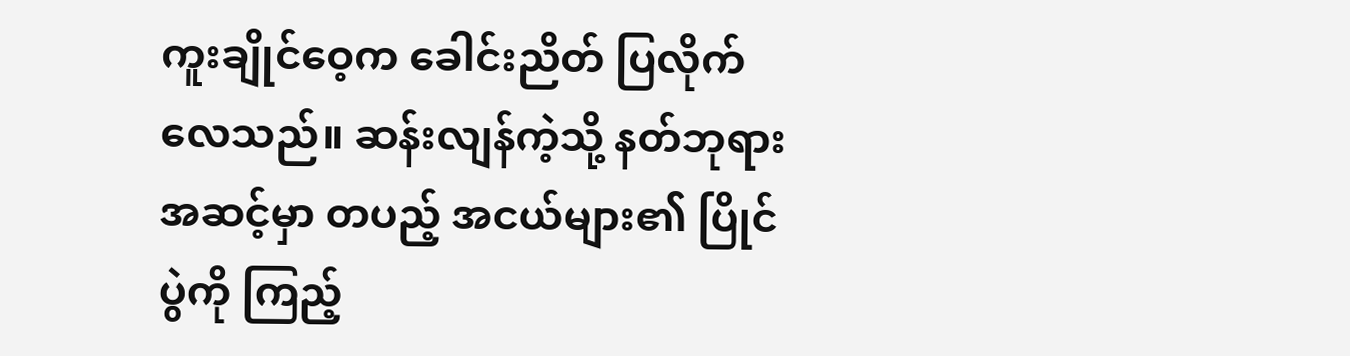ကူးချိုင်ဝေ့က ခေါင်းညိတ် ပြလိုက်လေသည်။ ဆန်းလျန်ကဲ့သို့ နတ်ဘုရား အဆင့်မှာ တပည့် အငယ်များ၏ ပြိုင်ပွဲကို ကြည့်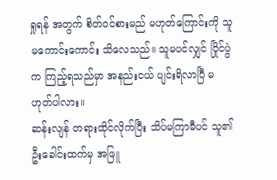ရှုရန် အတွက် စိတ်ဝင်စားမည် မဟုတ်ကြောင်းကို သူမကောင်းကောင်း သိလေသည်။ သူမပင်လျှင် ပြိုင်ပွဲက ကြည့်ရသည်မှာ အနည်းငယ် ပျင်းရိလာပြီ မဟုတ်ပါလား။
ဆန်းလျန် တရားထိုင်လိုက်ပြီး သိပ်မကြာမီပင် သူ၏ ဦးခေါင်းထက်မှ အဖြူ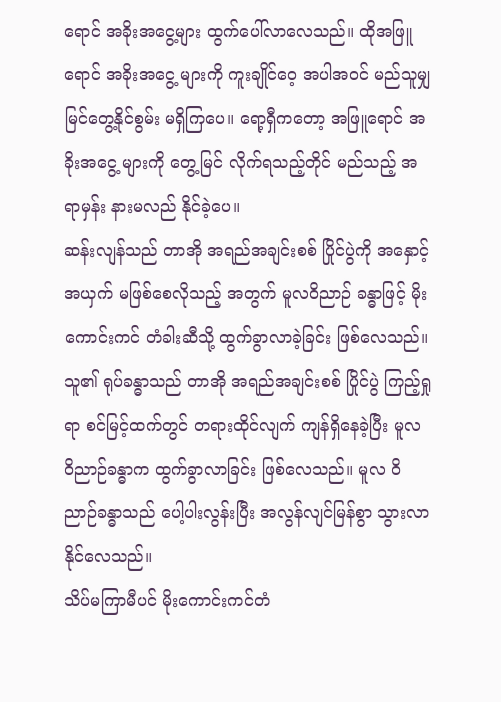ရောင် အခိုးအငွေ့များ ထွက်ပေါ်လာလေသည်။ ထိုအဖြူရောင် အခိုးအငွေ့ များကို ကူးချိုင်ဝေ့ အပါအဝင် မည်သူမျှ မြင်တွေ့နိုင်စွမ်း မရှိကြပေ။ ရော့ရှီကတော့ အဖြူရောင် အခိုးအငွေ့ များကို တွေ့မြင် လိုက်ရသည့်တိုင် မည်သည့် အရာမှန်း နားမလည် နိုင်ခဲ့ပေ။
ဆန်းလျန်သည် တာအို အရည်အချင်းစစ် ပြိုင်ပွဲကို အနှောင့်အယှက် မဖြစ်စေလိုသည့် အတွက် မူလဝိညာဉ် ခန္ဓာဖြင့် မိုးကောင်းကင် တံခါးဆီသို့ ထွက်ခွာလာခဲ့ခြင်း ဖြစ်လေသည်။
သူ၏ ရုပ်ခန္ဓာသည် တာအို အရည်အချင်းစစ် ပြိုင်ပွဲ ကြည့်ရှုရာ စင်မြင့်ထက်တွင် တရားထိုင်လျက် ကျန်ရှိနေခဲ့ပြီး မူလ ဝိညာဉ်ခန္ဓာက ထွက်ခွာလာခြင်း ဖြစ်လေသည်။ မူလ ဝိညာဉ်ခန္ဓာသည် ပေါ့ပါးလွန်းပြီး အလွန်လျင်မြန်စွာ သွားလာ နိုင်လေသည်။
သိပ်မကြာမီပင် မိုးကောင်းကင်တံ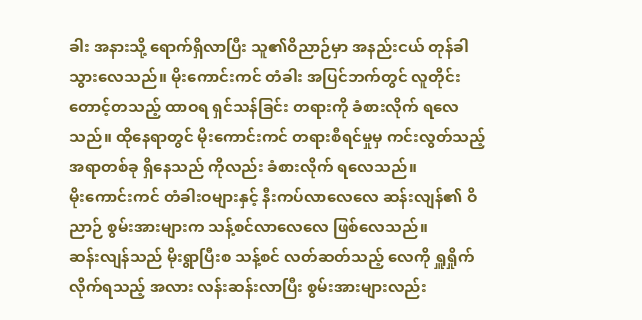ခါး အနားသို့ ရောက်ရှိလာပြီး သူ၏ဝိညာဉ်မှာ အနည်းငယ် တုန်ခါ သွားလေသည်။ မိုးကောင်းကင် တံခါး အပြင်ဘက်တွင် လူတိုင်း တောင့်တသည့် ထာဝရ ရှင်သန်ခြင်း တရားကို ခံစားလိုက် ရလေသည်။ ထိုနေရာတွင် မိုးကောင်းကင် တရားစီရင်မှုမှ ကင်းလွတ်သည့် အရာတစ်ခု ရှိနေသည် ကိုလည်း ခံစားလိုက် ရလေသည်။
မိုးကောင်းကင် တံခါးဝများနှင့် နီးကပ်လာလေလေ ဆန်းလျန်၏ ဝိညာဉ် စွမ်းအားများက သန့်စင်လာလေလေ ဖြစ်လေသည်။
ဆန်းလျန်သည် မိုးရွာပြီးစ သန့်စင် လတ်ဆတ်သည့် လေကို ရှူရှိုက် လိုက်ရသည့် အလား လန်းဆန်းလာပြီး စွမ်းအားများလည်း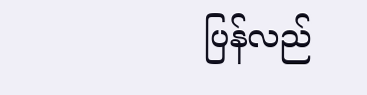ပြန်လည်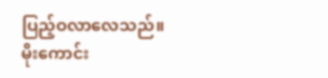ပြည့်ဝလာလေသည်။
မိုးကောင်း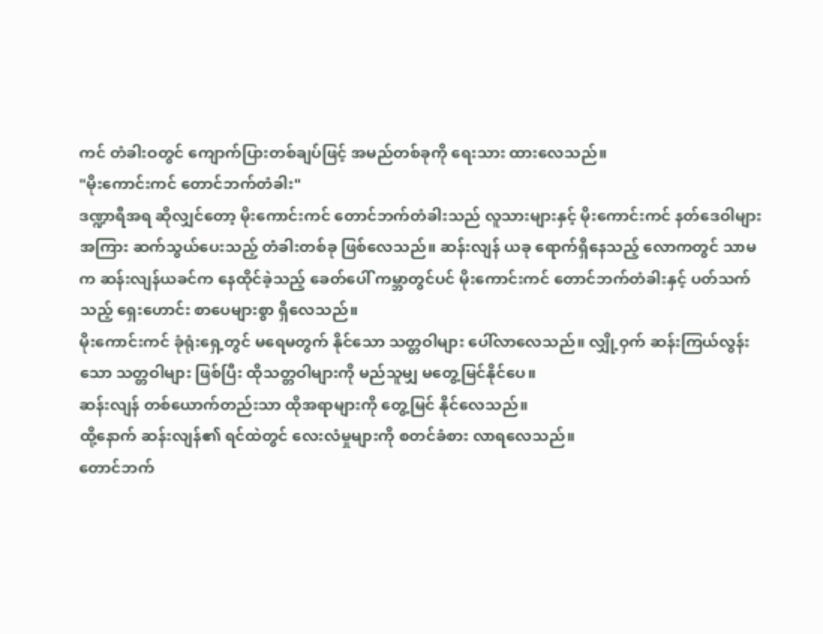ကင် တံခါးဝတွင် ကျောက်ပြားတစ်ချပ်ဖြင့် အမည်တစ်ခုကို ရေးသား ထားလေသည်။
"မိုးကောင်းကင် တောင်ဘက်တံခါး"
ဒဏ္ဍာရီအရ ဆိုလျှင်တော့ မိုးကောင်းကင် တောင်ဘက်တံခါးသည် လူသားများနှင့် မိုးကောင်းကင် နတ်ဒေဝါများ အကြား ဆက်သွယ်ပေးသည့် တံခါးတစ်ခု ဖြစ်လေသည်။ ဆန်းလျန် ယခု ရောက်ရှိနေသည့် လောကတွင် သာမက ဆန်းလျန်ယခင်က နေထိုင်ခဲ့သည့် ခေတ်ပေါ် ကမ္ဘာတွင်ပင် မိုးကောင်းကင် တောင်ဘက်တံခါးနှင့် ပတ်သက်သည့် ရှေးဟောင်း စာပေများစွာ ရှိလေသည်။
မိုးကောင်းကင် ခုံရုံးရှေ့တွင် မရေမတွက် နိုင်သော သတ္တဝါများ ပေါ်လာလေသည်။ လျှို့ဝှက် ဆန်းကြယ်လွန်းသော သတ္တဝါများ ဖြစ်ပြီး ထိုသတ္တဝါများကို မည်သူမျှ မတွေ့မြင်နိုင်ပေ။
ဆန်းလျန် တစ်ယောက်တည်းသာ ထိုအရာများကို တွေ့မြင် နိုင်လေသည်။
ထို့နောက် ဆန်းလျန်၏ ရင်ထဲတွင် လေးလံမှုများကို စတင်ခံစား လာရလေသည်။
တောင်ဘက်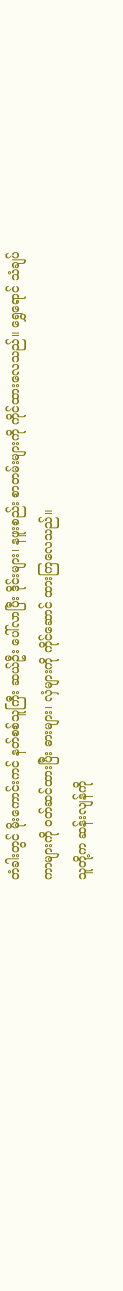တံခါးတွင် မိုးကောင်းကင် နတ်စစ်သူကြီး ဆယ်ဦး ပေါ်လာပြီး ဒိုင်းများ၊ နဖူးစည်း စာတမ်းများကို ကိုင်ထားလေသည်။ ရွှေရောင် သံချပ်ကာများကို ဝတ်ဆင်ထားပြီး ဓားများ၊ လှံများကို ကိုင်ဆောင် ထားကြလေသည်။
သူတို့က ဆန်းလျန်ကို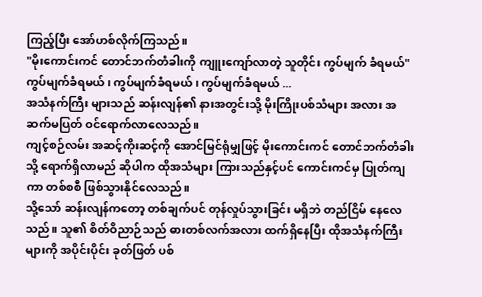ကြည့်ပြီး အော်ဟစ်လိုက်ကြသည်။
"မိုးကောင်းကင် တောင်ဘက်တံခါးကို ကျူးကျော်လာတဲ့ သူတိုင်း ကွပ်မျက် ခံရမယ်"
ကွပ်မျက်ခံရမယ် ၊ ကွပ်မျက်ခံရမယ် ၊ ကွပ်မျက်ခံရမယ် ...
အသံနက်ကြီး များသည် ဆန်းလျန်၏ နားအတွင်းသို့ မိုးကြိုးပစ်သံများ အလား အဆက်မပြတ် ဝင်ရောက်လာလေသည်။
ကျင့်စဉ်လမ်း အဆင့်ကိုးဆင့်ကို အောင်မြင်ရုံမျှဖြင့် မိုးကောင်းကင် တောင်ဘက်တံခါးသို့ ရောက်ရှိလာမည် ဆိုပါက ထိုအသံများ ကြားသည်နှင့်ပင် ကောင်းကင်မှ ပြုတ်ကျကာ တစ်စစီ ဖြစ်သွားနိုင်လေသည်။
သို့သော် ဆန်းလျန်ကတော့ တစ်ချက်ပင် တုန်လှုပ်သွားခြင်း မရှိဘဲ တည်ငြိမ် နေလေသည်။ သူ၏ စိတ်ဝိညာဉ်သည် ဓားတစ်လက်အလား ထက်ရှိနေပြီး ထိုအသံနက်ကြီး များကို အပိုင်းပိုင်း ခုတ်ဖြတ် ပစ်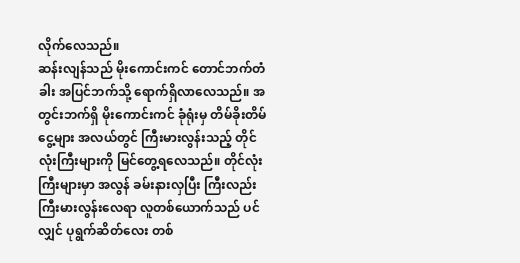လိုက်လေသည်။
ဆန်းလျန်သည် မိုးကောင်းကင် တောင်ဘက်တံခါး အပြင်ဘက်သို့ ရောက်ရှိလာလေသည်။ အတွင်းဘက်ရှိ မိုးကောင်းကင် ခုံရုံးမှ တိမ်ခိုးတိမ်ငွေ့များ အလယ်တွင် ကြီးမားလွန်းသည့် တိုင်လုံးကြီးများကို မြင်တွေ့ရလေသည်။ တိုင်လုံးကြီးများမှာ အလွန် ခမ်းနားလှပြီး ကြီးလည်း ကြီးမားလွန်းလေရာ လူတစ်ယောက်သည် ပင်လျှင် ပုရွက်ဆိတ်လေး တစ်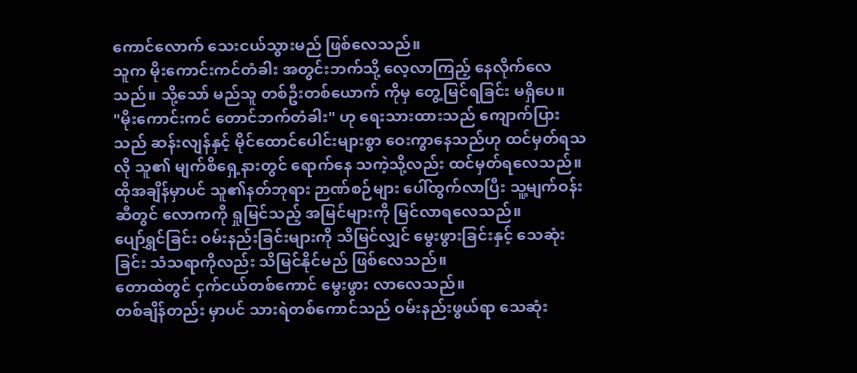ကောင်လောက် သေးငယ်သွားမည် ဖြစ်လေသည်။
သူက မိုးကောင်းကင်တံခါး အတွင်းဘက်သို့ လေ့လာကြည့် နေလိုက်လေသည်။ သို့သော် မည်သူ တစ်ဦးတစ်ယောက် ကိုမှ တွေ့မြင်ရခြင်း မရှိပေ။
"မိုးကောင်းကင် တောင်ဘက်တံခါး" ဟု ရေးသားထားသည် ကျောက်ပြားသည် ဆန်းလျန်နှင့် မိုင်ထောင်ပေါင်းများစွာ ဝေးကွာနေသည်ဟု ထင်မှတ်ရသလို သူ၏ မျက်စိရှေ့နားတွင် ရောက်နေ သကဲ့သို့လည်း ထင်မှတ်ရလေသည်။
ထိုအချိန်မှာပင် သူ၏နတ်ဘုရား ဉာဏ်စဉ်များ ပေါ်ထွက်လာပြီး သူ့မျက်ဝန်းဆီတွင် လောကကို ရှုမြင်သည့် အမြင်များကို မြင်လာရလေသည်။
ပျော်ရွှင်ခြင်း ဝမ်းနည်းခြင်းများကို သိမြင်လျှင် မွေးဖွားခြင်းနှင့် သေဆုံးခြင်း သံသရာကိုလည်း သိမြင်နိုင်မည် ဖြစ်လေသည်။
တောထဲတွင် ငှက်ငယ်တစ်ကောင် မွေးဖွား လာလေသည်။
တစ်ချိန်တည်း မှာပင် သားရဲတစ်ကောင်သည် ဝမ်းနည်းဖွယ်ရာ သေဆုံး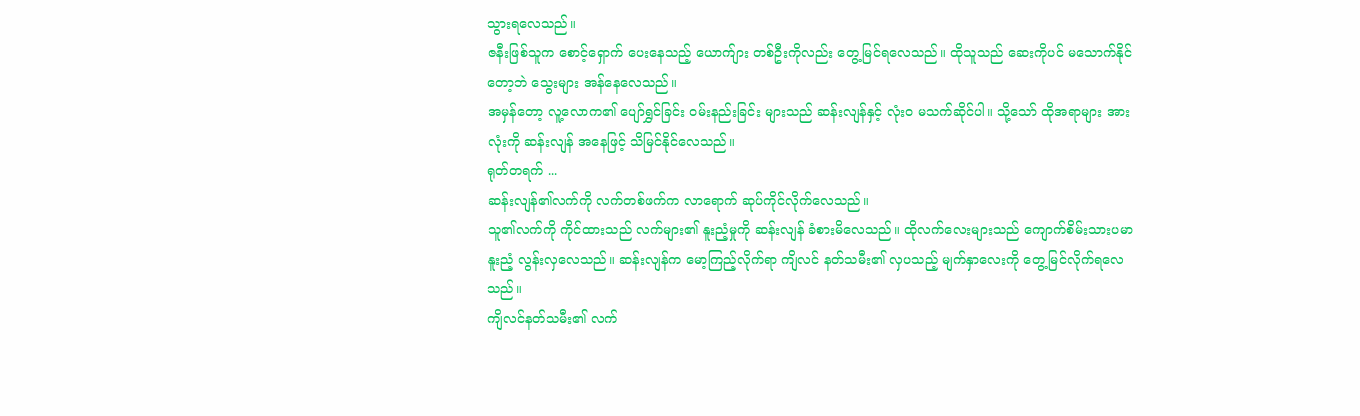သွားရလေသည်။
ဇနီးဖြစ်သူက စောင့်ရှောက် ပေးနေသည့် ယောက်ျား တစ်ဦးကိုလည်း တွေ့မြင်ရလေသည်။ ထိုသူသည် ဆေးကိုပင် မသောက်နိုင်တော့ဘဲ သွေးများ အန်နေလေသည်။
အမှန်တော့ လူ့လောက၏ ပျော်ရွှင်ခြင်း ဝမ်းနည်းခြင်း များသည် ဆန်းလျန်နှင့် လုံးဝ မသက်ဆိုင်ပါ။ သို့သော် ထိုအရာများ အားလုံးကို ဆန်းလျန် အနေဖြင့် သိမြင်နိုင်လေသည်။
ရုတ်တရက် ...
ဆန်းလျန်၏လက်ကို လက်တစ်ဖက်က လာရောက် ဆုပ်ကိုင်လိုက်လေသည်။
သူ၏လက်ကို ကိုင်ထားသည် လက်များ၏ နူးညံ့မှုကို ဆန်းလျန် ခံစားမိလေသည်။ ထိုလက်လေးများသည် ကျောက်စိမ်းသားပမာ နူးညံ့ လွန်းလှလေသည်။ ဆန်းလျန်က မော့ကြည့်လိုက်ရာ ကျိလင် နတ်သမီး၏ လှပသည့် မျက်နှာလေးကို တွေ့မြင်လိုက်ရလေသည်။
ကျိလင်နတ်သမီး၏ လက်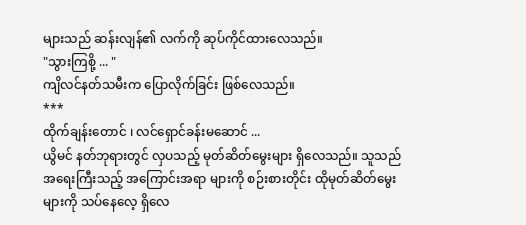များသည် ဆန်းလျန်၏ လက်ကို ဆုပ်ကိုင်ထားလေသည်။
"သွားကြစို့ ... "
ကျိလင်နတ်သမီးက ပြောလိုက်ခြင်း ဖြစ်လေသည်။
***
ထိုက်ချန်းတောင် ၊ လင်ရှောင်ခန်းမဆောင် ...
ယွိမင် နတ်ဘုရားတွင် လှပသည့် မုတ်ဆိတ်မွေးများ ရှိလေသည်။ သူသည် အရေးကြီးသည့် အကြောင်းအရာ များကို စဉ်းစားတိုင်း ထိုမုတ်ဆိတ်မွေး များကို သပ်နေလေ့ ရှိလေ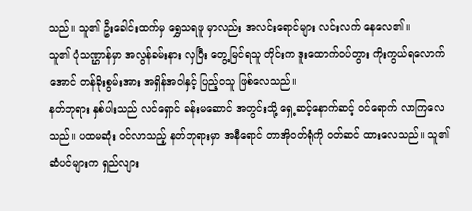သည်။ သူ၏ ဦးခေါင်းထက်မှ ရွှေသရဖူ မှာလည်း အလင်းရောင်များ လင်းလက် နေလေ၏။
သူ၏ ပုံသဏ္ဌာန်မှာ အလွန်ခမ်းနား လှပြီး တွေ့မြင်ရသူ တိုင်းက ဒူးထောက်ဝပ်တွား ကိုးကွယ်ရလောက်အောင် တန်ခိုးစွမ်းအား အရှိန်အဝါနှင့် ပြည့်ဝသူ ဖြစ်လေသည်။
နတ်ဘုရား နှစ်ပါးသည် လင်ရှောင် ခန်းမဆောင် အတွင်းသို့ ရှေ့ဆင့်နောက်ဆင့် ဝင်ရောက် လာကြလေသည်။ ပထမဆုံး ဝင်လာသည့် နတ်ဘုရားမှာ အနီရောင် တာအိုဝတ်ရုံကို ဝတ်ဆင် ထားလေသည်။ သူ၏ ဆံပင်များက ရှည်လျား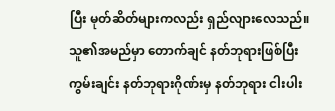ပြီး မုတ်ဆိတ်များကလည်း ရှည်လျားလေသည်။
သူ၏အမည်မှာ တောက်ချင် နတ်ဘုရားဖြစ်ပြီး ကွမ်းချင်း နတ်ဘုရားဂိုဏ်းမှ နတ်ဘုရား ငါးပါး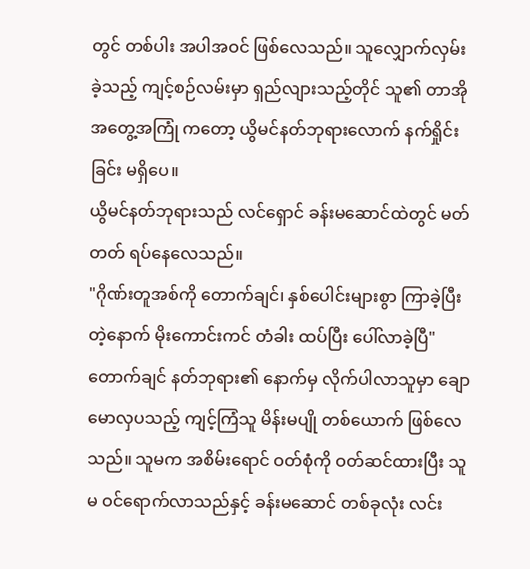တွင် တစ်ပါး အပါအဝင် ဖြစ်လေသည်။ သူလျှောက်လှမ်းခဲ့သည့် ကျင့်စဉ်လမ်းမှာ ရှည်လျားသည့်တိုင် သူ၏ တာအို အတွေ့အကြုံ ကတော့ ယွိမင်နတ်ဘုရားလောက် နက်ရှိုင်းခြင်း မရှိပေ။
ယွိမင်နတ်ဘုရားသည် လင်ရှောင် ခန်းမဆောင်ထဲတွင် မတ်တတ် ရပ်နေလေသည်။
"ဂိုဏ်းတူအစ်ကို တောက်ချင်၊ နှစ်ပေါင်းများစွာ ကြာခဲ့ပြီးတဲ့နောက် မိုးကောင်းကင် တံခါး ထပ်ပြီး ပေါ်လာခဲ့ပြီ"
တောက်ချင် နတ်ဘုရား၏ နောက်မှ လိုက်ပါလာသူမှာ ချောမောလှပသည့် ကျင့်ကြံသူ မိန်းမပျို တစ်ယောက် ဖြစ်လေသည်။ သူမက အစိမ်းရောင် ဝတ်စုံကို ဝတ်ဆင်ထားပြီး သူမ ဝင်ရောက်လာသည်နှင့် ခန်းမဆောင် တစ်ခုလုံး လင်း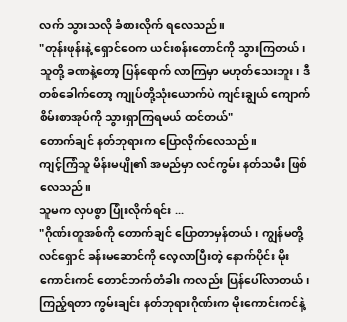လက် သွားသလို ခံစားလိုက် ရလေသည်။
"တုန်းဖုန်းနဲ့ ရှောင်ဝေက ယင်းစန်းတောင်ကို သွားကြတယ်၊ သူတို့ ခဏနဲ့တော့ ပြန်ရောက် လာကြမှာ မဟုတ်သေးဘူး၊ ဒီတစ်ခေါက်တော့ ကျုပ်တို့သုံးယောက်ပဲ ကျင်းချွယ် ကျောက်စိမ်းစာအုပ်ကို သွားရှာကြရမယ် ထင်တယ်"
တောက်ချင် နတ်ဘုရားက ပြောလိုက်လေသည်။
ကျင့်ကြံသူ မိန်းမပျို၏ အမည်မှာ လင်ကွမ်း နတ်သမီး ဖြစ်လေသည်။
သူမက လှပစွာ ပြုံးလိုက်ရင်း ...
"ဂိုဏ်းတူအစ်ကို တောက်ချင် ပြောတာမှန်တယ်၊ ကျွန်မတို့ လင်ရှောင် ခန်းမဆောင်ကို လေ့လာပြီးတဲ့ နောက်ပိုင်း မိုးကောင်းကင် တောင်ဘက်တံခါး ကလည်း ပြန်ပေါ်လာတယ်၊ ကြည့်ရတာ ကွမ်းချင်း နတ်ဘုရားဂိုဏ်းက မိုးကောင်းကင်နဲ့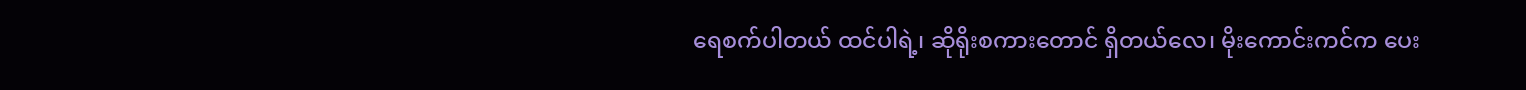ရေစက်ပါတယ် ထင်ပါရဲ့၊ ဆိုရိုးစကားတောင် ရှိတယ်လေ၊ မိုးကောင်းကင်က ပေး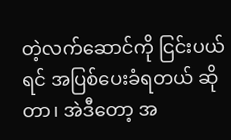တဲ့လက်ဆောင်ကို ငြင်းပယ်ရင် အပြစ်ပေးခံရတယ် ဆိုတာ၊ အဲဒီတော့ အ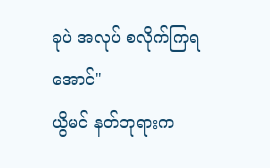ခုပဲ အလုပ် စလိုက်ကြရအောင်"
ယွိမင် နတ်ဘုရားက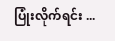ပြုံးလိုက်ရင်း ...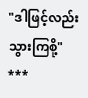"ဒါဖြင့်လည်း သွားကြစို့"
***